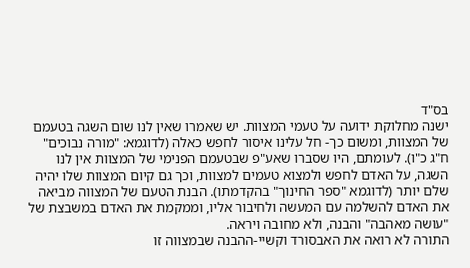בס"ד
ישנה מחלוקת ידועה על טעמי המצוות. יש שאמרו שאין לנו שום השגה בטעמם של המצוות, ומשום כך- חל עלינו איסור לחפש כאלה (לדוגמא: "מורה נבוכים" ח"ג כ"ו). לעומתם, היו שסברו שאע"פ שבטעמם הפנימי של המצוות אין לנו השגה, על האדם לחפש ולמצוא טעמים למצוות, וכך גם קיום המצוות שלו יהיה שלם יותר (לדוגמא "ספר החינוך" בהקדמתו). הבנת הטעם של המצווה מביאה את האדם להשלמה עם המעשה ולחיבור אליו, וממקמת את האדם במשבצת של "עושה מאהבה" והבנה, ולא מחובה ויראה.
התורה לא רואה את האבסורד וקשיי-ההבנה שבמצווה זו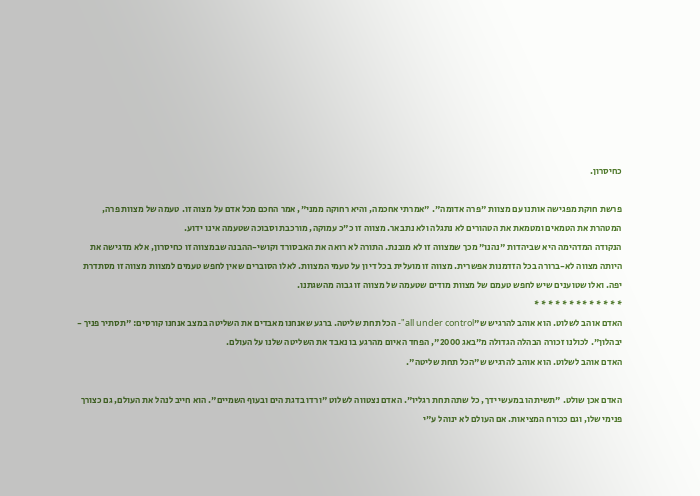כחיסרון.

פרשת חוקת מפגישה אותנו עם מצוות "פרה אדומה". "אמרתי אחכמה, והיא רחוקה ממני", אמר החכם מכל אדם על מצוה זו. טעמה של מצוות פרה, המטהרת את הטמאים ומטמאת את הטהורים לא נתגלה ולא נתבאר. מצווה זו כ"כ עמוקה, מורכבת וסבוכה שטעמה אינו ידוע.
הנקודה המדהימה היא שביהדות "נהנו" מכך שמצווה זו לא מובנת. התורה לא רואה את האבסורד וקושי-ההבנה שבמצווה זו כחיסרון, אלא מדגישה את היותה מצווה לא-ברורה בכל הזדמנות אפשרית. מצווה זו מועלית בכל דיון על טעמי המצוות. לאלו הסוברים שאין לחפש טעמים למצוות מצווה זו מסתדרת יפה. ואלו שטוענים שיש לחפש טעמם של מצוות מודים שטעמה של מצווה זו גבוה מהשגתנו.
* * * * * * * * * * * * *
האדם אוהב לשלוט. הוא אוהב להרגיש ש"all under control"- הכל תחת שליטה. ברגע שאנחנו מאבדים את השליטה במצב אנחנו קורסים: "תסתיר פניך - יבהלון". לכולנו זכורה הבהלה הגדולה מ"באג 2000", הפחד האיום מהרגע בו נאבד את השליטה שלנו על העולם.
האדם אוהב לשלוט. הוא אוהב להרגיש ש"הכל תחת שליטה".

האדם אכן שולט. "תשיתהו במעשי ידך, כל שתה תחת רגליו". האדם נצטווה לשלוט "ורדו בדגת הים ובעוף השמיים". הוא חייב לנהל את העולם, גם כצורך פנימי שלו, וגם ככורח המציאות. אם העולם לא ינוהל ע"י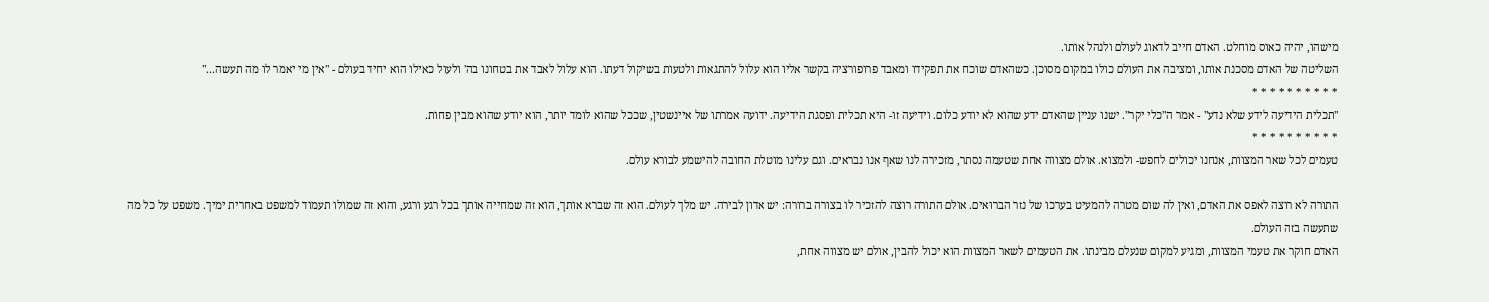מישהו, יהיה כאוס מוחלט. האדם חייב לדאוג לעולם ולנהל אותו.
השליטה של האדם מסכנת אותו, ומציבה את העולם כולו במקום מסוכן. כשהאדם שוכח את תפקידו ומאבד פרופורציה בקשר אליו הוא עלול להתגאות ולטעות בשיקול דעתו. הוא עלול לאבד את בטחונו בה' ולעול כאילו הוא יחיד בעולם - "אין מי יאמר לו מה תעשה..."
* * * * * * * * * *
"תכלית הידיעה לידע שלא נדע" - אמר ה"כלי יקר". ישנו עניין שהאדם ידע שהוא לא יודע כלום. וידיעה זו- היא תכלית ופסגת הידיעה. ידועה אמרתו של איינשטין, שככל שהוא לומד יותר, הוא יודע שהוא מבין פחות.
* * * * * * * * * *
טעמים לכל שאר המצוות, אנחנו יכולים לחפש- ולמצוא. אולם מצווה אחת שטעמה נסתר, מזכירה לנו שאף אנו נבראים. וגם עלינו מוטלת החובה להישמע לבורא עולם.

התורה לא רוצה לאפס את האדם, ואין לה שום מטרה להמעיט בערכו של נזר הברואים. אולם התורה רוצה להזכיר לו בצורה ברורה: יש אדון לבירה. יש מלך לעולם. הוא זה שברא אותך, הוא זה שמחייה אותך בכל רגע ורגע, והוא זה שמולו תעמוד למשפט באחרית ימיך. משפט על כל מה שתעשה בזה העולם.
האדם חוקר את טעמי המצוות, ומגיע למקום שנעלם מבינתו. את הטעמים לשאר המצוות הוא יכול להבין, אולם יש מצווה אחת,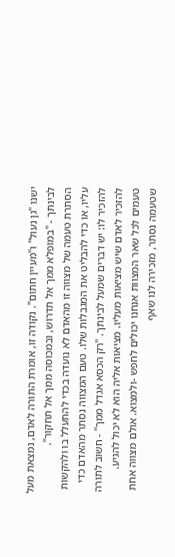ישנו "גן נעול" ו"מעיין חתום". נקודה זו, אומרת התורה לאדם, נמצאת מעל לבינתך - "במופלא ממך אל תדרוש, ובמכוסה ממך אל תחקור".
הסתרת טעמה של מצווה זו מהאדם לא נועדה בכדי להתעלל בו ולהקשות עליו, או כדי להבליט את המגבלות שלו. טעם המצווה נסתר מהאדם כדי להזכיר לו: יש דברים שמעל לבינתך. "רק הכסא אגדל ממך" - חשוב לתורה להזכיר לאדם שיש מציאות מעליו. מציאות אליה הוא לא יכול להגיע.
טעמים לכל שאר המצוות אנחנו יכולים לחפש -ולמצוא. אולם מצווה אחת שטעמה נסתר, מזכירה לנו שאף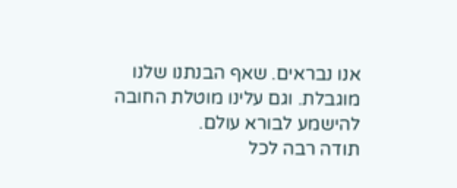אנו נבראים. שאף הבנתנו שלנו מוגבלת. וגם עלינו מוטלת החובה להישמע לבורא עולם.
תודה רבה לכל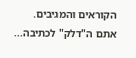הקוראים והמגיבים. אתם ה"דלק" לכתיבה...